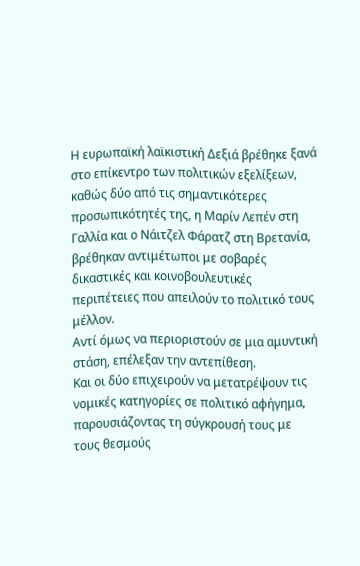Η ευρωπαϊκή λαϊκιστική Δεξιά βρέθηκε ξανά στο επίκεντρο των πολιτικών εξελίξεων, καθώς δύο από τις σημαντικότερες προσωπικότητές της, η Μαρίν Λεπέν στη Γαλλία και ο Νάιτζελ Φάρατζ στη Βρετανία, βρέθηκαν αντιμέτωποι με σοβαρές δικαστικές και κοινοβουλευτικές περιπέτειες που απειλούν το πολιτικό τους μέλλον.
Αντί όμως να περιοριστούν σε μια αμυντική στάση, επέλεξαν την αντεπίθεση.
Και οι δύο επιχειρούν να μετατρέψουν τις νομικές κατηγορίες σε πολιτικό αφήγημα, παρουσιάζοντας τη σύγκρουσή τους με τους θεσμούς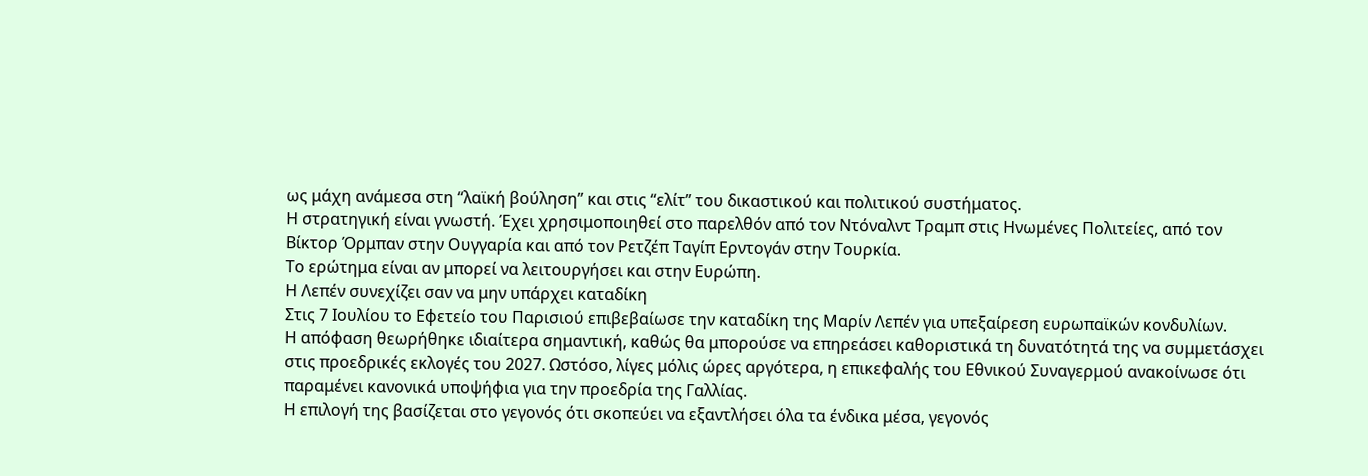ως μάχη ανάμεσα στη “λαϊκή βούληση” και στις “ελίτ” του δικαστικού και πολιτικού συστήματος.
Η στρατηγική είναι γνωστή. Έχει χρησιμοποιηθεί στο παρελθόν από τον Ντόναλντ Τραμπ στις Ηνωμένες Πολιτείες, από τον Βίκτορ Όρμπαν στην Ουγγαρία και από τον Ρετζέπ Ταγίπ Ερντογάν στην Τουρκία.
Το ερώτημα είναι αν μπορεί να λειτουργήσει και στην Ευρώπη.
Η Λεπέν συνεχίζει σαν να μην υπάρχει καταδίκη
Στις 7 Ιουλίου το Εφετείο του Παρισιού επιβεβαίωσε την καταδίκη της Μαρίν Λεπέν για υπεξαίρεση ευρωπαϊκών κονδυλίων.
Η απόφαση θεωρήθηκε ιδιαίτερα σημαντική, καθώς θα μπορούσε να επηρεάσει καθοριστικά τη δυνατότητά της να συμμετάσχει στις προεδρικές εκλογές του 2027. Ωστόσο, λίγες μόλις ώρες αργότερα, η επικεφαλής του Εθνικού Συναγερμού ανακοίνωσε ότι παραμένει κανονικά υποψήφια για την προεδρία της Γαλλίας.
Η επιλογή της βασίζεται στο γεγονός ότι σκοπεύει να εξαντλήσει όλα τα ένδικα μέσα, γεγονός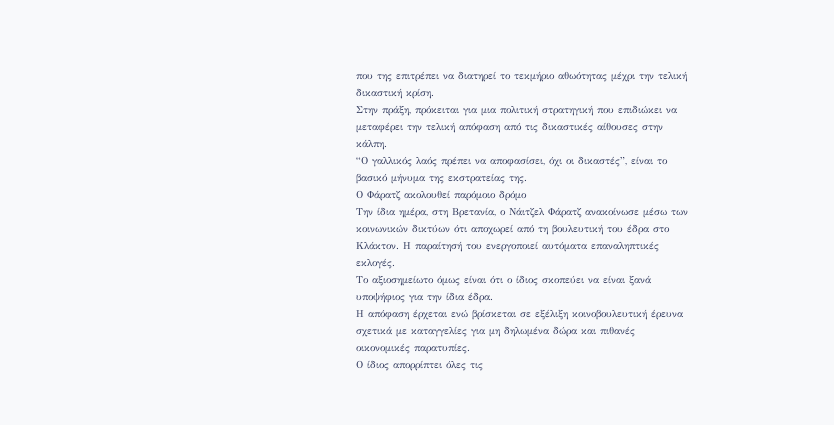που της επιτρέπει να διατηρεί το τεκμήριο αθωότητας μέχρι την τελική δικαστική κρίση.
Στην πράξη, πρόκειται για μια πολιτική στρατηγική που επιδιώκει να μεταφέρει την τελική απόφαση από τις δικαστικές αίθουσες στην κάλπη.
“Ο γαλλικός λαός πρέπει να αποφασίσει, όχι οι δικαστές”, είναι το βασικό μήνυμα της εκστρατείας της.
Ο Φάρατζ ακολουθεί παρόμοιο δρόμο
Την ίδια ημέρα, στη Βρετανία, ο Νάιτζελ Φάρατζ ανακοίνωσε μέσω των κοινωνικών δικτύων ότι αποχωρεί από τη βουλευτική του έδρα στο Κλάκτον. Η παραίτησή του ενεργοποιεί αυτόματα επαναληπτικές εκλογές.
Το αξιοσημείωτο όμως είναι ότι ο ίδιος σκοπεύει να είναι ξανά υποψήφιος για την ίδια έδρα.
Η απόφαση έρχεται ενώ βρίσκεται σε εξέλιξη κοινοβουλευτική έρευνα σχετικά με καταγγελίες για μη δηλωμένα δώρα και πιθανές οικονομικές παρατυπίες.
Ο ίδιος απορρίπτει όλες τις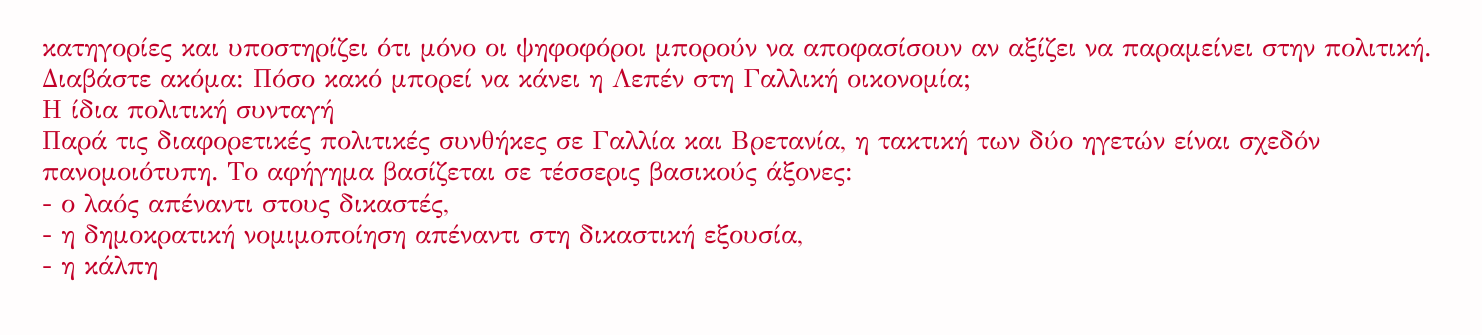κατηγορίες και υποστηρίζει ότι μόνο οι ψηφοφόροι μπορούν να αποφασίσουν αν αξίζει να παραμείνει στην πολιτική.
Διαβάστε ακόμα: Πόσο κακό μπορεί να κάνει η Λεπέν στη Γαλλική οικονομία;
Η ίδια πολιτική συνταγή
Παρά τις διαφορετικές πολιτικές συνθήκες σε Γαλλία και Βρετανία, η τακτική των δύο ηγετών είναι σχεδόν πανομοιότυπη. Το αφήγημα βασίζεται σε τέσσερις βασικούς άξονες:
- ο λαός απέναντι στους δικαστές,
- η δημοκρατική νομιμοποίηση απέναντι στη δικαστική εξουσία,
- η κάλπη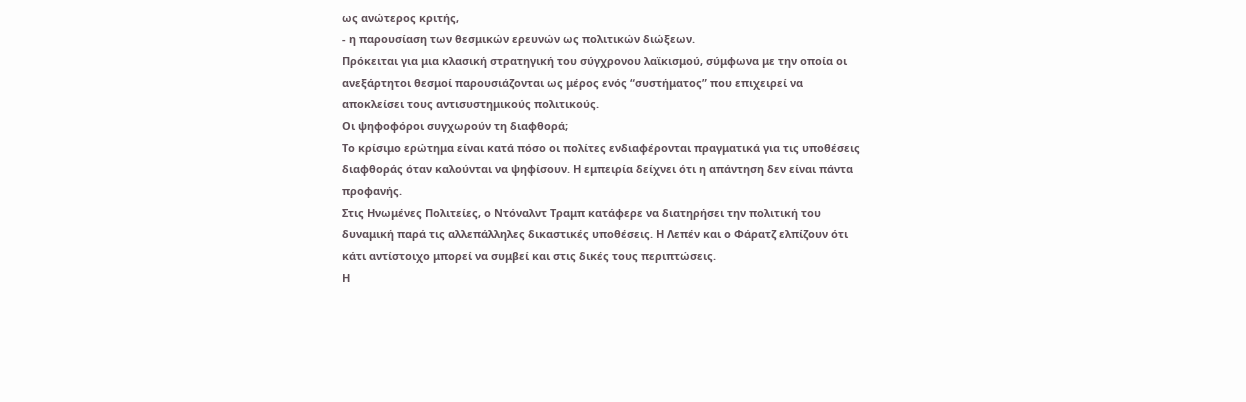ως ανώτερος κριτής,
- η παρουσίαση των θεσμικών ερευνών ως πολιτικών διώξεων.
Πρόκειται για μια κλασική στρατηγική του σύγχρονου λαϊκισμού, σύμφωνα με την οποία οι ανεξάρτητοι θεσμοί παρουσιάζονται ως μέρος ενός “συστήματος” που επιχειρεί να αποκλείσει τους αντισυστημικούς πολιτικούς.
Οι ψηφοφόροι συγχωρούν τη διαφθορά;
Το κρίσιμο ερώτημα είναι κατά πόσο οι πολίτες ενδιαφέρονται πραγματικά για τις υποθέσεις διαφθοράς όταν καλούνται να ψηφίσουν. Η εμπειρία δείχνει ότι η απάντηση δεν είναι πάντα προφανής.
Στις Ηνωμένες Πολιτείες, ο Ντόναλντ Τραμπ κατάφερε να διατηρήσει την πολιτική του δυναμική παρά τις αλλεπάλληλες δικαστικές υποθέσεις. Η Λεπέν και ο Φάρατζ ελπίζουν ότι κάτι αντίστοιχο μπορεί να συμβεί και στις δικές τους περιπτώσεις.
Η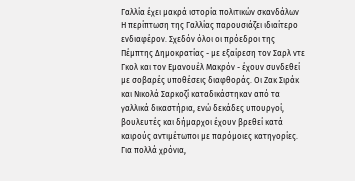Γαλλία έχει μακρά ιστορία πολιτικών σκανδάλων
Η περίπτωση της Γαλλίας παρουσιάζει ιδιαίτερο ενδιαφέρον. Σχεδόν όλοι οι πρόεδροι της Πέμπτης Δημοκρατίας - με εξαίρεση τον Σαρλ ντε Γκολ και τον Εμανουέλ Μακρόν - έχουν συνδεθεί με σοβαρές υποθέσεις διαφθοράς. Οι Ζακ Σιράκ και Νικολά Σαρκοζί καταδικάστηκαν από τα γαλλικά δικαστήρια, ενώ δεκάδες υπουργοί, βουλευτές και δήμαρχοι έχουν βρεθεί κατά καιρούς αντιμέτωποι με παρόμοιες κατηγορίες.
Για πολλά χρόνια,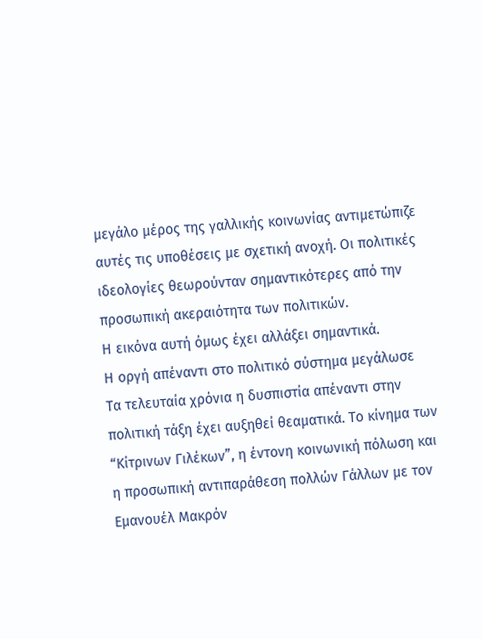μεγάλο μέρος της γαλλικής κοινωνίας αντιμετώπιζε αυτές τις υποθέσεις με σχετική ανοχή. Οι πολιτικές ιδεολογίες θεωρούνταν σημαντικότερες από την προσωπική ακεραιότητα των πολιτικών.
Η εικόνα αυτή όμως έχει αλλάξει σημαντικά.
Η οργή απέναντι στο πολιτικό σύστημα μεγάλωσε
Τα τελευταία χρόνια η δυσπιστία απέναντι στην πολιτική τάξη έχει αυξηθεί θεαματικά. Το κίνημα των “Κίτρινων Γιλέκων”, η έντονη κοινωνική πόλωση και η προσωπική αντιπαράθεση πολλών Γάλλων με τον Εμανουέλ Μακρόν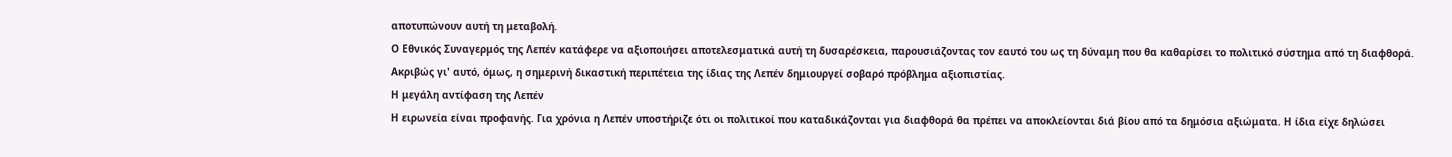αποτυπώνουν αυτή τη μεταβολή.
Ο Εθνικός Συναγερμός της Λεπέν κατάφερε να αξιοποιήσει αποτελεσματικά αυτή τη δυσαρέσκεια, παρουσιάζοντας τον εαυτό του ως τη δύναμη που θα καθαρίσει το πολιτικό σύστημα από τη διαφθορά.
Ακριβώς γι' αυτό, όμως, η σημερινή δικαστική περιπέτεια της ίδιας της Λεπέν δημιουργεί σοβαρό πρόβλημα αξιοπιστίας.
Η μεγάλη αντίφαση της Λεπέν
Η ειρωνεία είναι προφανής. Για χρόνια η Λεπέν υποστήριζε ότι οι πολιτικοί που καταδικάζονται για διαφθορά θα πρέπει να αποκλείονται διά βίου από τα δημόσια αξιώματα. Η ίδια είχε δηλώσει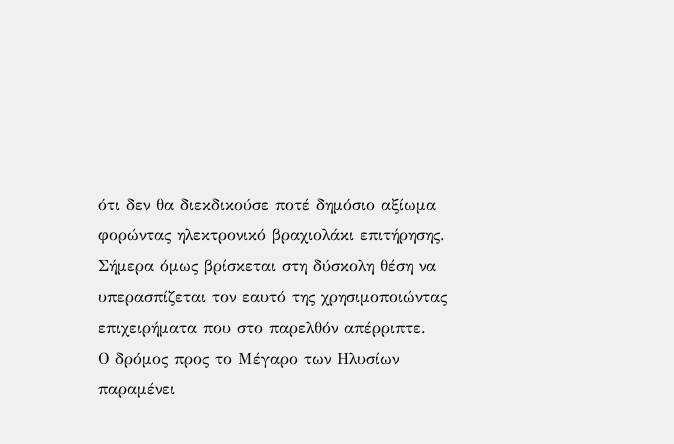ότι δεν θα διεκδικούσε ποτέ δημόσιο αξίωμα φορώντας ηλεκτρονικό βραχιολάκι επιτήρησης.
Σήμερα όμως βρίσκεται στη δύσκολη θέση να υπερασπίζεται τον εαυτό της χρησιμοποιώντας επιχειρήματα που στο παρελθόν απέρριπτε.
Ο δρόμος προς το Μέγαρο των Ηλυσίων παραμένει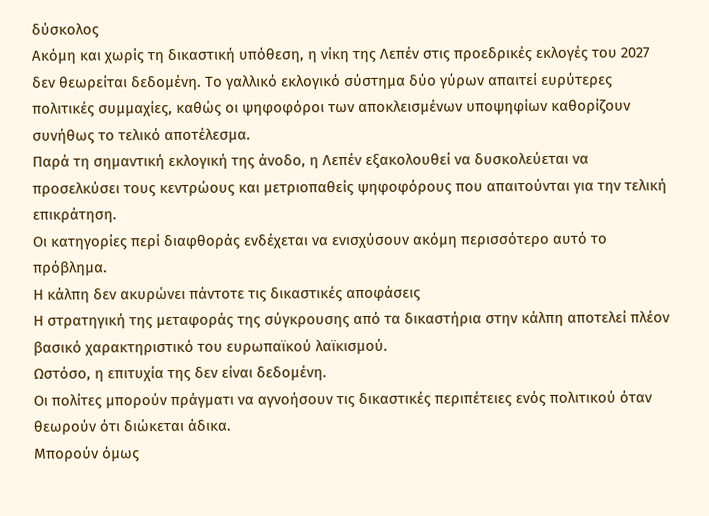δύσκολος
Ακόμη και χωρίς τη δικαστική υπόθεση, η νίκη της Λεπέν στις προεδρικές εκλογές του 2027 δεν θεωρείται δεδομένη. Το γαλλικό εκλογικό σύστημα δύο γύρων απαιτεί ευρύτερες πολιτικές συμμαχίες, καθώς οι ψηφοφόροι των αποκλεισμένων υποψηφίων καθορίζουν συνήθως το τελικό αποτέλεσμα.
Παρά τη σημαντική εκλογική της άνοδο, η Λεπέν εξακολουθεί να δυσκολεύεται να προσελκύσει τους κεντρώους και μετριοπαθείς ψηφοφόρους που απαιτούνται για την τελική επικράτηση.
Οι κατηγορίες περί διαφθοράς ενδέχεται να ενισχύσουν ακόμη περισσότερο αυτό το πρόβλημα.
Η κάλπη δεν ακυρώνει πάντοτε τις δικαστικές αποφάσεις
Η στρατηγική της μεταφοράς της σύγκρουσης από τα δικαστήρια στην κάλπη αποτελεί πλέον βασικό χαρακτηριστικό του ευρωπαϊκού λαϊκισμού.
Ωστόσο, η επιτυχία της δεν είναι δεδομένη.
Οι πολίτες μπορούν πράγματι να αγνοήσουν τις δικαστικές περιπέτειες ενός πολιτικού όταν θεωρούν ότι διώκεται άδικα.
Μπορούν όμως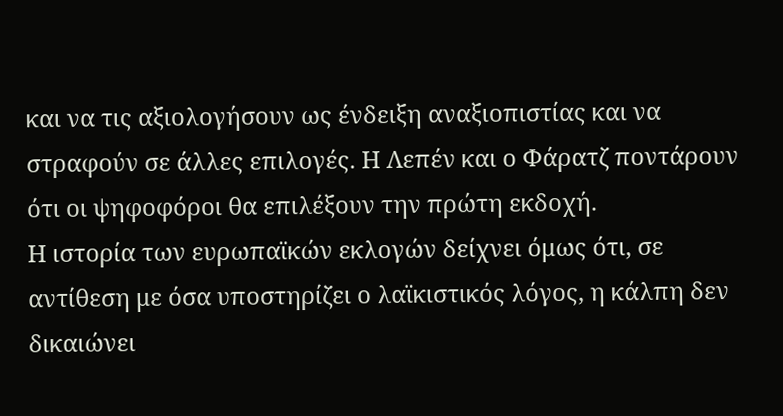και να τις αξιολογήσουν ως ένδειξη αναξιοπιστίας και να στραφούν σε άλλες επιλογές. Η Λεπέν και ο Φάρατζ ποντάρουν ότι οι ψηφοφόροι θα επιλέξουν την πρώτη εκδοχή.
Η ιστορία των ευρωπαϊκών εκλογών δείχνει όμως ότι, σε αντίθεση με όσα υποστηρίζει ο λαϊκιστικός λόγος, η κάλπη δεν δικαιώνει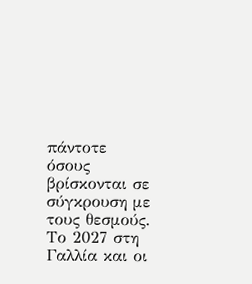πάντοτε όσους βρίσκονται σε σύγκρουση με τους θεσμούς.
Το 2027 στη Γαλλία και οι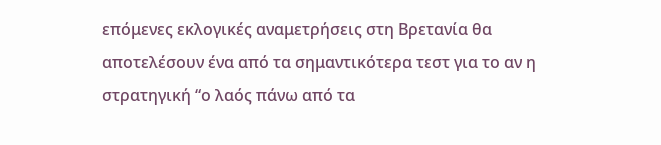επόμενες εκλογικές αναμετρήσεις στη Βρετανία θα αποτελέσουν ένα από τα σημαντικότερα τεστ για το αν η στρατηγική “ο λαός πάνω από τα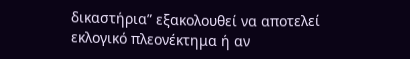δικαστήρια” εξακολουθεί να αποτελεί εκλογικό πλεονέκτημα ή αν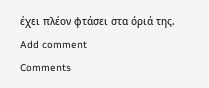έχει πλέον φτάσει στα όριά της.
Add comment
Comments